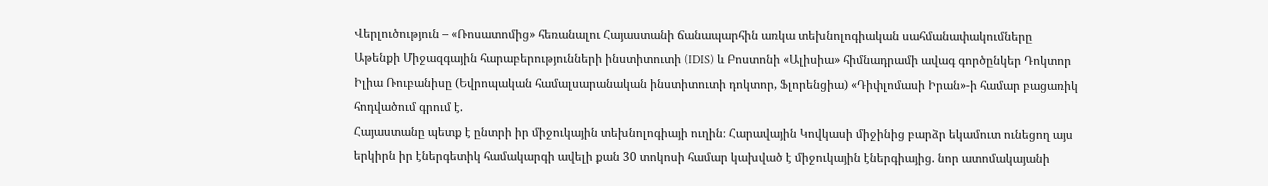Վերլուծություն – «Ռոսատոմից» հեռանալու Հայաստանի ճանապարհին առկա տեխնոլոգիական սահմանափակումները
Աթենքի Միջազգային հարաբերությունների ինստիտուտի (IDIS) և Բոստոնի «Ալիսիա» հիմնադրամի ավագ գործընկեր Դոկտոր Իլիա Ռուբանիսը (Եվրոպական համալսարանական ինստիտուտի դոկտոր, Ֆլորենցիա) «Դիփլոմասի Իրան»-ի համար բացառիկ հոդվածում գրում է.
Հայաստանը պետք է ընտրի իր միջուկային տեխնոլոգիայի ուղին։ Հարավային Կովկասի միջինից բարձր եկամուտ ունեցող այս երկիրն իր էներգետիկ համակարգի ավելի քան 30 տոկոսի համար կախված է միջուկային էներգիայից. նոր ատոմակայանի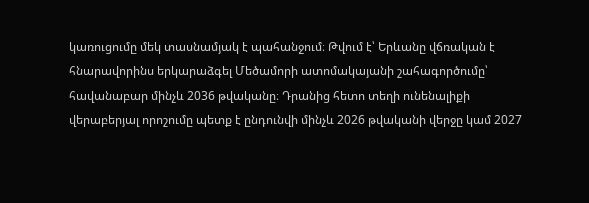կառուցումը մեկ տասնամյակ է պահանջում։ Թվում է՝ Երևանը վճռական է հնարավորինս երկարաձգել Մեծամորի ատոմակայանի շահագործումը՝ հավանաբար մինչև 2036 թվականը։ Դրանից հետո տեղի ունենալիքի վերաբերյալ որոշումը պետք է ընդունվի մինչև 2026 թվականի վերջը կամ 2027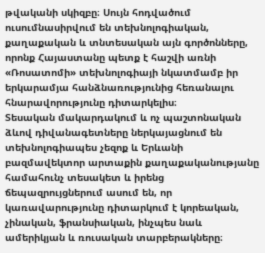թվականի սկիզբը։ Սույն հոդվածում ուսումնասիրվում են տեխնոլոգիական, քաղաքական և տնտեսական այն գործոնները, որոնք Հայաստանը պետք է հաշվի առնի «Ռոսատոմի» տեխնոլոգիայի նկատմամբ իր երկարամյա հանձնառությունից հեռանալու հնարավորությունը դիտարկելիս։
Տեսական մակարդակում և ոչ պաշտոնական ձևով դիվանագետները ներկայացնում են տեխնոլոգիապես չեզոք և Երևանի բազմավեկտոր արտաքին քաղաքականությանը համահունչ տեսակետ և իրենց ճեպազրույցներում ասում են, որ կառավարությունը դիտարկում է կորեական, չինական, ֆրանսիական, ինչպես նաև ամերիկյան և ռուսական տարբերակները։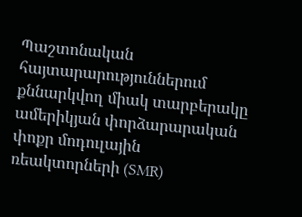Պաշտոնական հայտարարություններում քննարկվող միակ տարբերակը ամերիկյան փորձարարական փոքր մոդուլային ռեակտորների (SMR)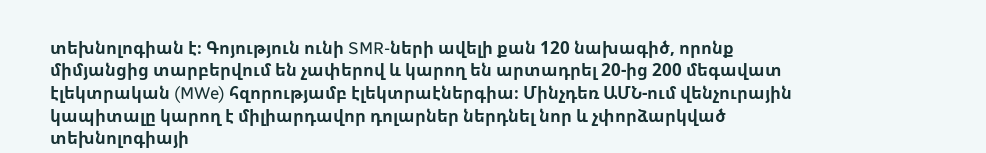տեխնոլոգիան է։ Գոյություն ունի SMR-ների ավելի քան 120 նախագիծ, որոնք միմյանցից տարբերվում են չափերով և կարող են արտադրել 20-ից 200 մեգավատ էլեկտրական (MWe) հզորությամբ էլեկտրաէներգիա։ Մինչդեռ ԱՄՆ-ում վենչուրային կապիտալը կարող է միլիարդավոր դոլարներ ներդնել նոր և չփորձարկված տեխնոլոգիայի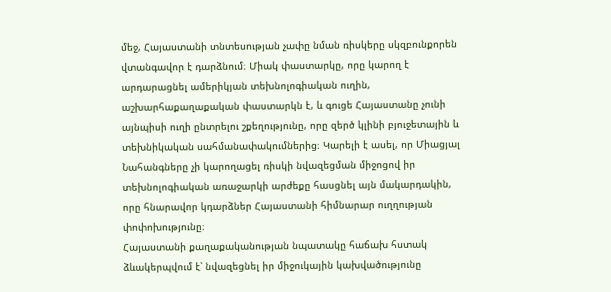մեջ, Հայաստանի տնտեսության չափը նման ռիսկերը սկզբունքորեն վտանգավոր է դարձնում։ Միակ փաստարկը, որը կարող է արդարացնել ամերիկյան տեխնոլոգիական ուղին, աշխարհաքաղաքական փաստարկն է, և գուցե Հայաստանը չունի այնպիսի ուղի ընտրելու շքեղությունը, որը զերծ կլինի բյուջետային և տեխնիկական սահմանափակումներից։ Կարելի է ասել, որ Միացյալ Նահանգները չի կարողացել ռիսկի նվազեցման միջոցով իր տեխնոլոգիական առաջարկի արժեքը հասցնել այն մակարդակին, որը հնարավոր կդարձներ Հայաստանի հիմնարար ուղղության փոփոխությունը։
Հայաստանի քաղաքականության նպատակը հաճախ հստակ ձևակերպվում է՝ նվազեցնել իր միջուկային կախվածությունը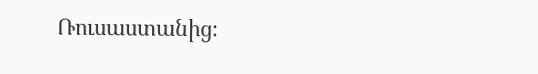Ռուսաստանից։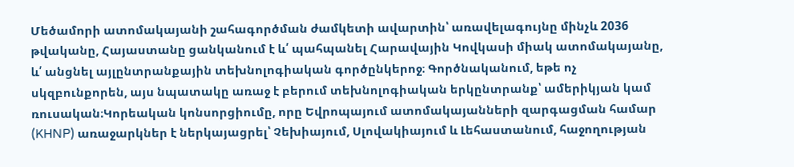Մեծամորի ատոմակայանի շահագործման ժամկետի ավարտին՝ առավելագույնը մինչև 2036 թվականը, Հայաստանը ցանկանում է և՛ պահպանել Հարավային Կովկասի միակ ատոմակայանը, և՛ անցնել այլընտրանքային տեխնոլոգիական գործընկերոջ։ Գործնականում, եթե ոչ սկզբունքորեն, այս նպատակը առաջ է բերում տեխնոլոգիական երկընտրանք՝ ամերիկյան կամ ռուսական։Կորեական կոնսորցիումը, որը Եվրոպայում ատոմակայանների զարգացման համար (KHNP) առաջարկներ է ներկայացրել՝ Չեխիայում, Սլովակիայում և Լեհաստանում, հաջողության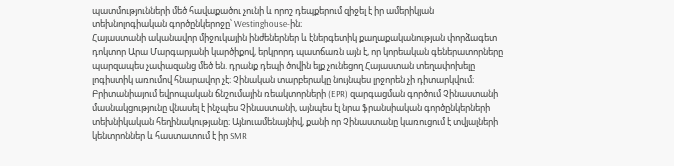պատմությունների մեծ հավաքածու չունի և որոշ դեպքերում զիջել է իր ամերիկյան տեխնոլոգիական գործընկերոջը՝ Westinghouse-ին։
Հայաստանի ականավոր միջուկային ինժեներներ և էներգետիկ քաղաքականության փորձագետ դոկտոր Արա Մարգարյանի կարծիքով, երկրորդ պատճառն այն է, որ կորեական գեներատորները պարզապես չափազանց մեծ են. դրանք դեպի ծովին ելք չունեցող Հայաստան տեղափոխելը լոգիստիկ առումով հնարավոր չէ։ Չինական տարբերակը նույնպես լրջորեն չի դիտարկվում։ Բրիտանիայում եվրոպական ճնշումային ռեակտորների (EPR) զարգացման գործում Չինաստանի մասնակցությունը վնասել է ինչպես Չինաստանի, այնպես էլ նրա ֆրանսիական գործընկերների տեխնիկական հեղինակությանը։ Այնուամենայնիվ, քանի որ Չինաստանը կառուցում է տվյալների կենտրոններ և հաստատում է իր SMR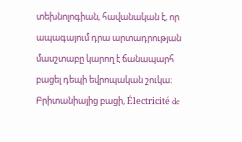տեխնոլոգիան, հավանական է, որ ապագայում դրա արտադրության մասշտաբը կարող է ճանապարհ բացել դեպի եվրոպական շուկա։
Բրիտանիայից բացի, Électricité de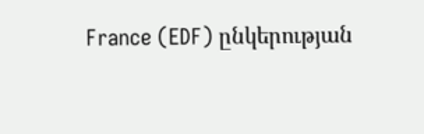France (EDF) ընկերության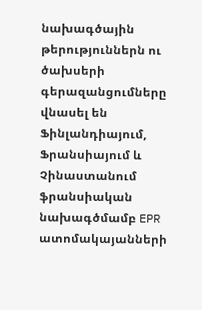նախագծային թերություններն ու ծախսերի գերազանցումները վնասել են Ֆինլանդիայում, Ֆրանսիայում և Չինաստանում ֆրանսիական նախագծմամբ EPR ատոմակայանների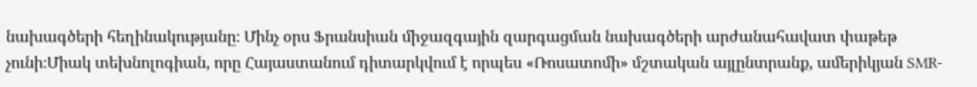նախագծերի հեղինակությանը։ Մինչ օրս Ֆրանսիան միջազգային զարգացման նախագծերի արժանահավատ փաթեթ չունի։Միակ տեխնոլոգիան, որը Հայաստանում դիտարկվում է որպես «Ռոսատոմի» մշտական այլընտրանք, ամերիկյան SMR-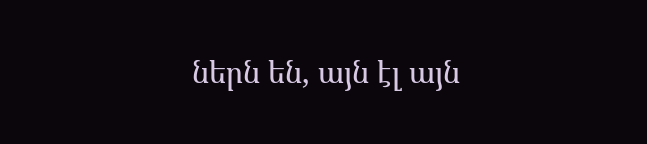ներն են, այն էլ այն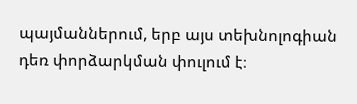պայմաններում, երբ այս տեխնոլոգիան դեռ փորձարկման փուլում է։